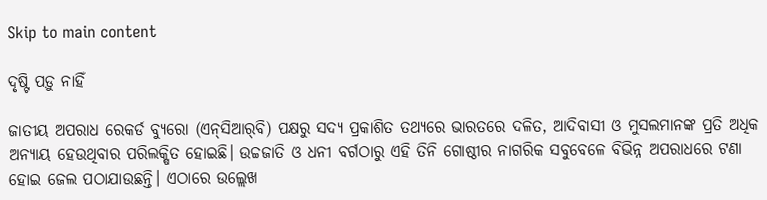Skip to main content

ଦୃଷ୍ଟି ପଡ଼ୁ ନାହିଁ

ଜାତୀୟ ଅପରାଧ ରେକର୍ଡ ବ୍ୟୁରୋ (ଏନ୍‌ସିଆର୍‌ବି) ପକ୍ଷରୁ ସଦ୍ୟ ପ୍ରକାଶିତ ତଥ୍ୟରେ ଭାରତରେ ଦଳିତ, ଆଦିବାସୀ ଓ ମୁସଲମାନଙ୍କ ପ୍ରତି ଅଧିକ ଅନ୍ୟାୟ ହେଉଥିବାର ପରିଲକ୍ଷିତ ହୋଇଛି। ଉଚ୍ଚଜାତି ଓ ଧନୀ ବର୍ଗଠାରୁ ଏହି ତିନି ଗୋଷ୍ଠୀର ନାଗରିକ ସବୁବେଳେ ବିଭିନ୍ନ ଅପରାଧରେ ଟଣା ହୋଇ ଜେଲ ପଠାଯାଉଛନ୍ତି। ଏଠାରେ ଉଲ୍ଲେଖ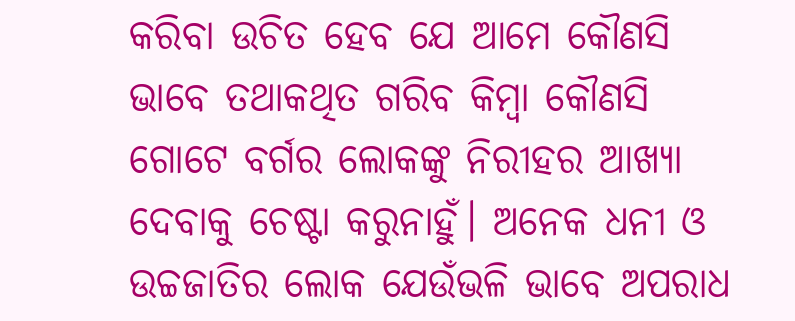କରିବା ଉଚିତ ହେବ ଯେ ଆମେ କୌଣସି ଭାବେ ତଥାକଥିତ ଗରିବ କିମ୍ବା କୌଣସି ଗୋଟେ ବର୍ଗର ଲୋକଙ୍କୁ ନିରୀହର ଆଖ୍ୟା ଦେବାକୁ ଚେଷ୍ଟା କରୁନାହୁଁ। ଅନେକ ଧନୀ ଓ ଉଚ୍ଚଜାତିର ଲୋକ ଯେଉଁଭଳି ଭାବେ ଅପରାଧ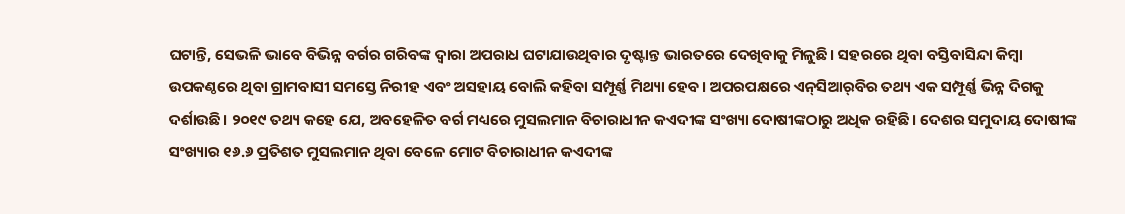ଘଟାନ୍ତି, ସେଭଳି ଭାବେ ବିଭିନ୍ନ ବର୍ଗର ଗରିବଙ୍କ ଦ୍ୱାରା ଅପରାଧ ଘଟାଯାଉଥିବାର ଦୃଷ୍ଟାନ୍ତ ଭାରତରେ ଦେଖିବାକୁ ମିଳୁଛି। ସହରରେ ଥିବା ବସ୍ତିବାସିନ୍ଦା କିମ୍ବା ଉପକଣ୍ଠରେ ଥିବା ଗ୍ରାମବାସୀ ସମସ୍ତେ ନିରୀହ ଏବଂ ଅସହାୟ ବୋଲି କହିବା ସମ୍ପୂର୍ଣ୍ଣ ମିଥ୍ୟା ହେବ। ଅପରପକ୍ଷରେ ଏନ୍‌ସିଆର୍‌ବିର ତଥ୍ୟ ଏକ ସମ୍ପୂର୍ଣ୍ଣ ଭିନ୍ନ ଦିଗକୁ ଦର୍ଶାଉଛି। ୨୦୧୯ ତଥ୍ୟ କହେ ଯେ, ଅବହେଳିତ ବର୍ଗ ମଧ୍ୟରେ ମୁସଲମାନ ବିଚାରାଧୀନ କଏଦୀଙ୍କ ସଂଖ୍ୟା ଦୋଷୀଙ୍କଠାରୁ ଅଧିକ ରହିଛି। ଦେଶର ସମୁଦାୟ ଦୋଷୀଙ୍କ ସଂଖ୍ୟାର ୧୬.୬ ପ୍ରତିଶତ ମୁସଲମାନ ଥିବା ବେଳେ ମୋଟ ବିଚାରାଧୀନ କଏଦୀଙ୍କ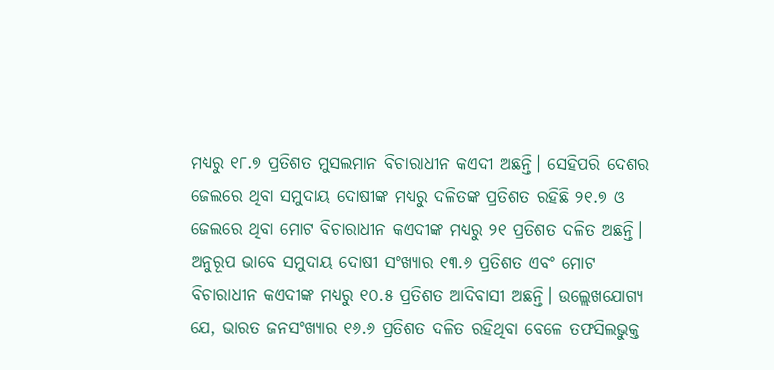ମଧ୍ୟରୁ ୧୮.୭ ପ୍ରତିଶତ ମୁସଲମାନ ବିଚାରାଧୀନ କଏଦୀ ଅଛନ୍ତି। ସେହିପରି ଦେଶର ଜେଲରେ ଥିବା ସମୁଦାୟ ଦୋଷୀଙ୍କ ମଧ୍ୟରୁ ଦଳିତଙ୍କ ପ୍ରତିଶତ ରହିଛି ୨୧.୭ ଓ ଜେଲରେ ଥିବା ମୋଟ ବିଚାରାଧୀନ କଏଦୀଙ୍କ ମଧ୍ୟରୁ ୨୧ ପ୍ରତିଶତ ଦଳିତ ଅଛନ୍ତି। ଅନୁରୂପ ଭାବେ ସମୁଦାୟ ଦୋଷୀ ସଂଖ୍ୟାର ୧୩.୬ ପ୍ରତିଶତ ଏବଂ ମୋଟ ବିଚାରାଧୀନ କଏଦୀଙ୍କ ମଧ୍ୟରୁ ୧୦.୫ ପ୍ରତିଶତ ଆଦିବାସୀ ଅଛନ୍ତି। ଉଲ୍ଲେଖଯୋଗ୍ୟ ଯେ, ଭାରତ ଜନସଂଖ୍ୟାର ୧୬.୬ ପ୍ରତିଶତ ଦଳିତ ରହିଥିବା ବେଳେ ତଫସିଲଭୁକ୍ତ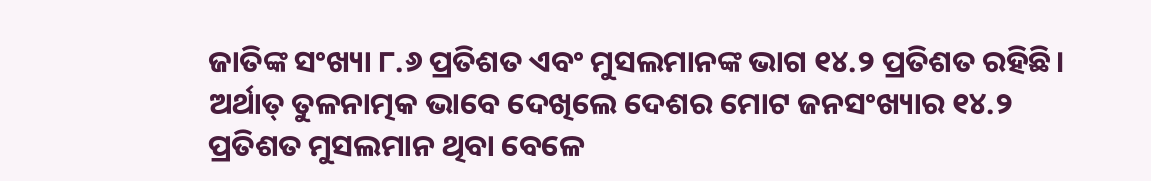ଜାତିଙ୍କ ସଂଖ୍ୟା ୮.୬ ପ୍ରତିଶତ ଏବଂ ମୁସଲମାନଙ୍କ ଭାଗ ୧୪.୨ ପ୍ରତିଶତ ରହିଛି। ଅର୍ଥାତ୍‌ ତୁଳନାତ୍ମକ ଭାବେ ଦେଖିଲେ ଦେଶର ମୋଟ ଜନସଂଖ୍ୟାର ୧୪.୨ ପ୍ରତିଶତ ମୁସଲମାନ ଥିବା ବେଳେ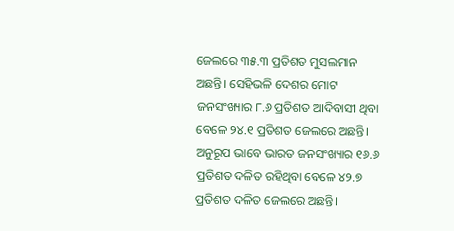ଜେଲରେ ୩୫.୩ ପ୍ରତିଶତ ମୁସଲମାନ ଅଛନ୍ତି। ସେହିଭଳି ଦେଶର ମୋଟ ଜନସଂଖ୍ୟାର ୮.୬ ପ୍ରତିଶତ ଆଦିବାସୀ ଥିବା ବେଳେ ୨୪.୧ ପ୍ରତିଶତ ଜେଲରେ ଅଛନ୍ତି। ଅନୁରୂପ ଭାବେ ଭାରତ ଜନସଂଖ୍ୟାର ୧୬.୬ ପ୍ରତିଶତ ଦଳିତ ରହିଥିବା ବେଳେ ୪୨.୭ ପ୍ରତିଶତ ଦଳିତ ଜେଲରେ ଅଛନ୍ତି।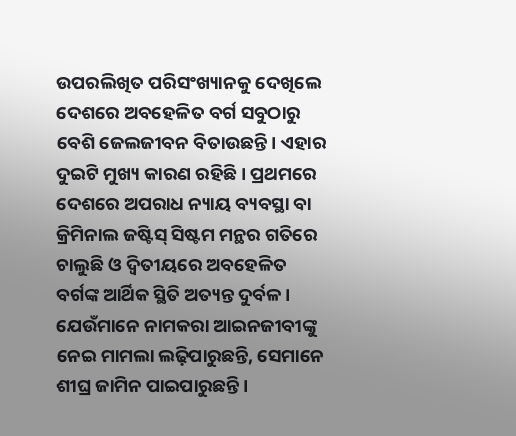ଉପରଲିଖିତ ପରିସଂଖ୍ୟାନକୁ ଦେଖିଲେ ଦେଶରେ ଅବହେଳିତ ବର୍ଗ ସବୁଠାରୁ ବେଶି ଜେଲଜୀବନ ବିତାଉଛନ୍ତି। ଏହାର ଦୁଇଟି ମୁଖ୍ୟ କାରଣ ରହିଛି। ପ୍ରଥମରେ ଦେଶରେ ଅପରାଧ ନ୍ୟାୟ ବ୍ୟବସ୍ଥା ବା କ୍ରିମିନାଲ ଜଷ୍ଟିସ୍‌ ସିଷ୍ଟମ ମନ୍ଥର ଗତିରେ ଚାଲୁଛି ଓ ଦ୍ୱିତୀୟରେ ଅବହେଳିତ ବର୍ଗଙ୍କ ଆର୍ଥିକ ସ୍ଥିତି ଅତ୍ୟନ୍ତ ଦୁର୍ବଳ। ଯେଉଁମାନେ ନାମକରା ଆଇନଜୀବୀଙ୍କୁ ନେଇ ମାମଲା ଲଢ଼ିପାରୁଛନ୍ତି, ସେମାନେ ଶୀଘ୍ର ଜାମିନ ପାଇପାରୁଛନ୍ତି।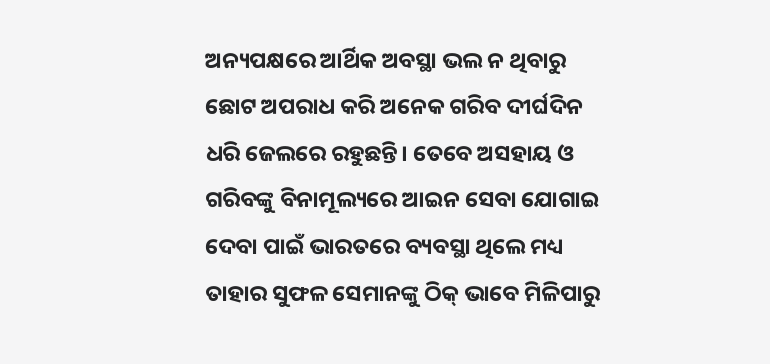ଅନ୍ୟପକ୍ଷରେ ଆର୍ଥିକ ଅବସ୍ଥା ଭଲ ନ ଥିବାରୁ ଛୋଟ ଅପରାଧ କରି ଅନେକ ଗରିବ ଦୀର୍ଘଦିନ ଧରି ଜେଲରେ ରହୁଛନ୍ତି। ତେବେ ଅସହାୟ ଓ ଗରିବଙ୍କୁ ବିନାମୂଲ୍ୟରେ ଆଇନ ସେବା ଯୋଗାଇ ଦେବା ପାଇଁ ଭାରତରେ ବ୍ୟବସ୍ଥା ଥିଲେ ମଧ୍ୟ ତାହାର ସୁଫଳ ସେମାନଙ୍କୁ ଠିକ୍‌ ଭାବେ ମିଳିପାରୁ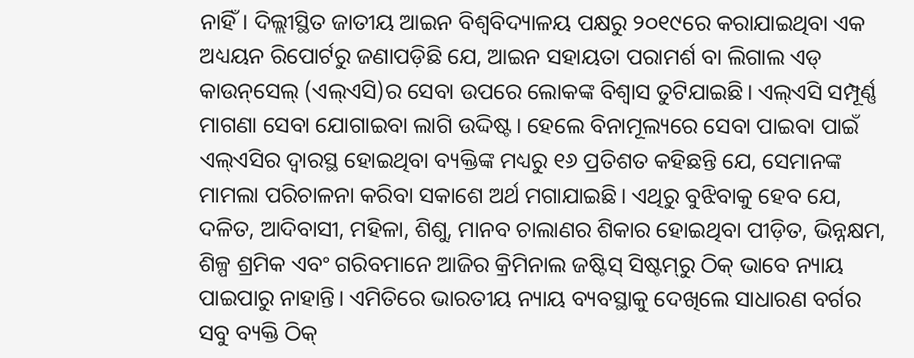ନାହିଁ। ଦିଲ୍ଲୀସ୍ଥିତ ଜାତୀୟ ଆଇନ ବିଶ୍ୱବିଦ୍ୟାଳୟ ପକ୍ଷରୁ ୨୦୧୯ରେ କରାଯାଇଥିବା ଏକ ଅଧ୍ୟୟନ ରିପୋର୍ଟରୁ ଜଣାପଡ଼ିଛି ଯେ, ଆଇନ ସହାୟତା ପରାମର୍ଶ ବା ଲିଗାଲ ଏଡ୍‌ କାଉନ୍‌ସେଲ୍‌ (ଏଲ୍‌ଏସି)ର ସେବା ଉପରେ ଲୋକଙ୍କ ବିଶ୍ୱାସ ତୁଟିଯାଇଛି। ଏଲ୍‌ଏସି ସମ୍ପୂର୍ଣ୍ଣ ମାଗଣା ସେବା ଯୋଗାଇବା ଲାଗି ଉଦ୍ଦିଷ୍ଟ। ହେଲେ ବିନାମୂଲ୍ୟରେ ସେବା ପାଇବା ପାଇଁ ଏଲ୍‌ଏସିର ଦ୍ୱାରସ୍ଥ ହୋଇଥିବା ବ୍ୟକ୍ତିଙ୍କ ମଧ୍ୟରୁ ୧୬ ପ୍ରତିଶତ କହିଛନ୍ତି ଯେ, ସେମାନଙ୍କ ମାମଲା ପରିଚାଳନା କରିବା ସକାଶେ ଅର୍ଥ ମଗାଯାଇଛି। ଏଥିରୁ ବୁଝିବାକୁ ହେବ ଯେ, ଦଳିତ, ଆଦିବାସୀ, ମହିଳା, ଶିଶୁ, ମାନବ ଚାଲାଣର ଶିକାର ହୋଇଥିବା ପୀଡ଼ିତ, ଭିନ୍ନକ୍ଷମ, ଶିଳ୍ପ ଶ୍ରମିକ ଏବଂ ଗରିବମାନେ ଆଜିର କ୍ରିମିନାଲ ଜଷ୍ଟିସ୍‌ ସିଷ୍ଟମ୍‌ରୁ ଠିକ୍‌ ଭାବେ ନ୍ୟାୟ ପାଇପାରୁ ନାହାନ୍ତି। ଏମିତିରେ ଭାରତୀୟ ନ୍ୟାୟ ବ୍ୟବସ୍ଥାକୁ ଦେଖିଲେ ସାଧାରଣ ବର୍ଗର ସବୁ ବ୍ୟକ୍ତି ଠିକ୍‌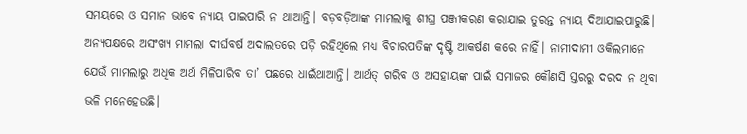ସମୟରେ ଓ ସମାନ ଭାବେ ନ୍ୟାୟ ପାଇପାରି ନ ଥାଆନ୍ତି। ବଡ଼ବଡ଼ିଆଙ୍କ ମାମଲାକୁ ଶୀଘ୍ର ପଞ୍ଜୀକରଣ କରାଯାଇ ତୁରନ୍ତ ନ୍ୟାୟ ଦିଆଯାଇପାରୁଛି। ଅନ୍ୟପକ୍ଷରେ ଅସଂଖ୍ୟ ମାମଲା ଦୀର୍ଘବର୍ଷ ଅଦାଲତରେ ପଡ଼ି ରହିଥିଲେ ମଧ୍ୟ ବିଚାରପତିଙ୍କ ଦୃଷ୍ଟି ଆକର୍ଷଣ କରେ ନାହିଁ। ନାମୀଦାମୀ ଓକିଲମାନେ ଯେଉଁ ମାମଲାରୁ ଅଧିକ ଅର୍ଥ ମିଳିପାରିବ ତା’ ପଛରେ ଧାଇଁଥାଆନ୍ତି। ଆର୍ଥତ୍‌ ଗରିବ ଓ ଅସହାୟଙ୍କ ପାଇଁ ସମାଜର କୌଣସି ସ୍ତରରୁ ଦରଦ ନ ଥିବା ଭଳି ମନେହେଉଛି।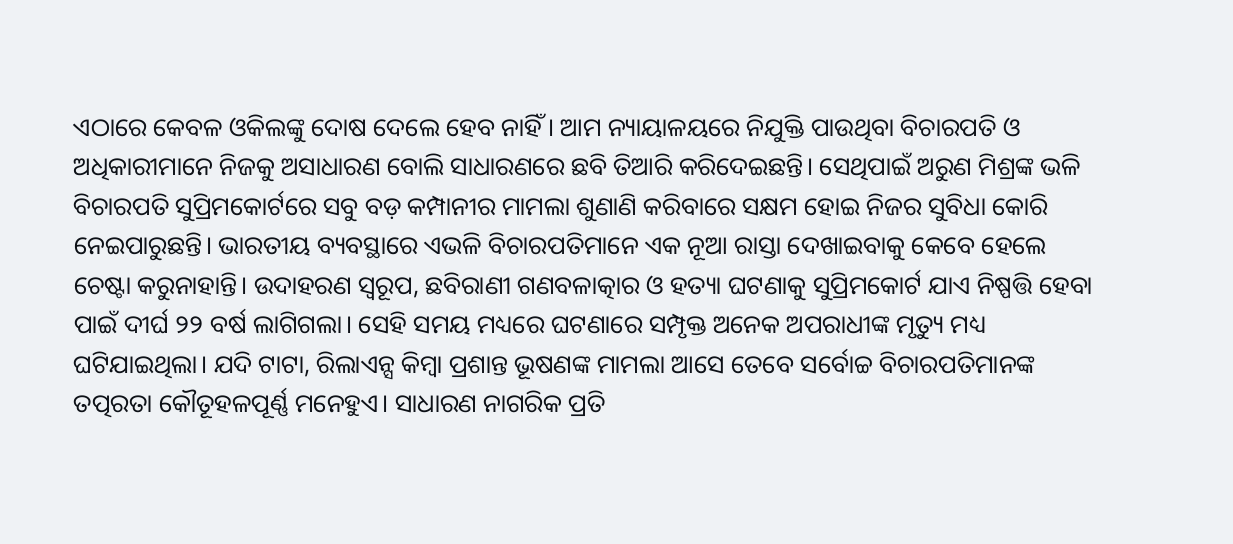ଏଠାରେ କେବଳ ଓକିଲଙ୍କୁ ଦୋଷ ଦେଲେ ହେବ ନାହିଁ। ଆମ ନ୍ୟାୟାଳୟରେ ନିଯୁକ୍ତି ପାଉଥିବା ବିଚାରପତି ଓ ଅଧିକାରୀମାନେ ନିଜକୁ ଅସାଧାରଣ ବୋଲି ସାଧାରଣରେ ଛବି ତିଆରି କରିଦେଇଛନ୍ତି। ସେଥିପାଇଁ ଅରୁଣ ମିଶ୍ରଙ୍କ ଭଳି ବିଚାରପତି ସୁପ୍ରିମକୋର୍ଟରେ ସବୁ ବଡ଼ କମ୍ପାନୀର ମାମଲା ଶୁଣାଣି କରିବାରେ ସକ୍ଷମ ହୋଇ ନିଜର ସୁବିଧା କୋରି ନେଇପାରୁଛନ୍ତି। ଭାରତୀୟ ବ୍ୟବସ୍ଥାରେ ଏଭଳି ବିଚାରପତିମାନେ ଏକ ନୂଆ ରାସ୍ତା ଦେଖାଇବାକୁ କେବେ ହେଲେ ଚେଷ୍ଟା କରୁନାହାନ୍ତି। ଉଦାହରଣ ସ୍ବରୂପ, ଛବିରାଣୀ ଗଣବଳାତ୍କାର ଓ ହତ୍ୟା ଘଟଣାକୁ ସୁପ୍ରିମକୋର୍ଟ ଯାଏ ନିଷ୍ପତ୍ତି ହେବା ପାଇଁ ଦୀର୍ଘ ୨୨ ବର୍ଷ ଲାଗିଗଲା। ସେହି ସମୟ ମଧ୍ୟରେ ଘଟଣାରେ ସମ୍ପୃକ୍ତ ଅନେକ ଅପରାଧୀଙ୍କ ମୃତ୍ୟୁ ମଧ୍ୟ ଘଟିଯାଇଥିଲା। ଯଦି ଟାଟା, ରିଲାଏନ୍ସ କିମ୍ବା ପ୍ରଶାନ୍ତ ଭୂଷଣଙ୍କ ମାମଲା ଆସେ ତେବେ ସର୍ବୋଚ୍ଚ ବିଚାରପତିମାନଙ୍କ ତତ୍ପରତା କୌତୂହଳପୂର୍ଣ୍ଣ ମନେହୁଏ। ସାଧାରଣ ନାଗରିକ ପ୍ରତି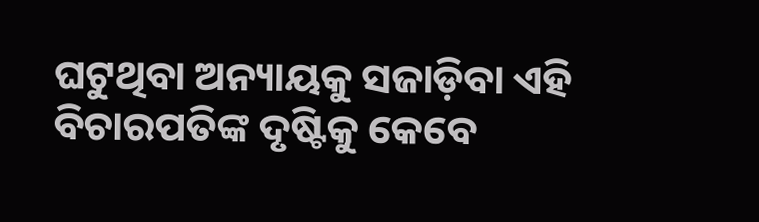ଘଟୁଥିବା ଅନ୍ୟାୟକୁ ସଜାଡ଼ିବା ଏହି ବିଚାରପତିଙ୍କ ଦୃଷ୍ଟିକୁ କେବେ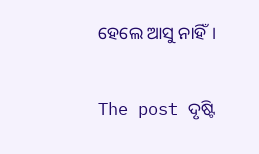ହେଲେ ଆସୁ ନାହିଁ।

The post ଦୃଷ୍ଟି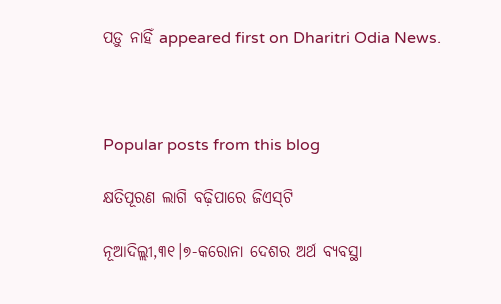ପଡ଼ୁ ନାହିଁ appeared first on Dharitri Odia News.



Popular posts from this blog

କ୍ଷତିପୂରଣ ଲାଗି ବଢ଼ିପାରେ ଜିଏସ୍‌ଟି

ନୂଆଦିଲ୍ଲୀ,୩୧।୭-କରୋନା ଦେଶର ଅର୍ଥ ବ୍ୟବସ୍ଥା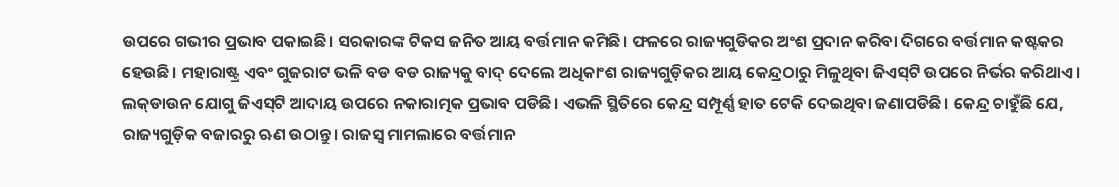ଉପରେ ଗଭୀର ପ୍ରଭାବ ପକାଇଛି। ସରକାରଙ୍କ ଟିକସ ଜନିତ ଆୟ ବର୍ତ୍ତମାନ କମିଛି। ଫଳରେ ରାଜ୍ୟଗୁଡିକର ଅଂଶ ପ୍ରଦାନ କରିବା ଦିଗରେ ବର୍ତ୍ତମାନ କଷ୍ଟକର ହେଉଛି। ମହାରାଷ୍ଟ୍ର ଏବଂ ଗୁଜରାଟ ଭଳି ବଡ ବଡ ରାଜ୍ୟକୁ ବାଦ୍‌ ଦେଲେ ଅଧିକାଂଶ ରାଜ୍ୟଗୁଡ଼ିକର ଆୟ କେନ୍ଦ୍ରଠାରୁ ମିଳୁଥିବା ଜିଏସ୍‌ଟି ଉପରେ ନିର୍ଭର କରିଥାଏ। ଲକ୍‌ଡାଉନ ଯୋଗୁ ଜିଏସ୍‌ଟି ଆଦାୟ ଉପରେ ନକାରାତ୍ମକ ପ୍ରଭାବ ପଡିଛି। ଏଭଳି ସ୍ଥିତିରେ କେନ୍ଦ୍ର ସମ୍ପୂର୍ଣ୍ଣ ହାତ ଟେକି ଦେଇଥିବା ଜଣାପଡିଛି। କେନ୍ଦ୍ର ଚାହୁଁଛି ଯେ, ରାଜ୍ୟଗୁଡ଼ିକ ବଜାରରୁ ଋଣ ଉଠାନ୍ତୁ। ରାଜସ୍ବ ମାମଲାରେ ବର୍ତ୍ତମାନ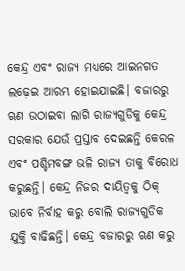କେନ୍ଦ୍ର ଏବଂ ରାଜ୍ୟ ମଧ୍ୟରେ ଆଇନଗତ ଲଢ଼େଇ ଆରମ୍ଭ ହୋଇଯାଇଛି। ବଜାରରୁ ଋଣ ଉଠାଇବା ଲାଗି ରାଜ୍ୟଗୁଡିକୁ କେନ୍ଦ୍ର ସରକାର ଯେଉଁ ପ୍ରସ୍ତାବ ଦେଇଛନ୍ତି କେରଳ ଏବଂ ପଶ୍ଚିମବଙ୍ଗ ଭଳି ରାଜ୍ୟ ତାକୁ ବିରୋଧ କରୁଛନ୍ତି। କେନ୍ଦ୍ର ନିଜର ଦାୟିତ୍ୱକୁ ଠିକ୍‌ ଭାବେ ନିର୍ବାହ କରୁ ବୋଲି ରାଜ୍ୟଗୁଡିକ ଯୁକ୍ତି ବାଢିଛନ୍ତି। କେନ୍ଦ୍ର ବଜାରରୁ ଋଣ କରୁ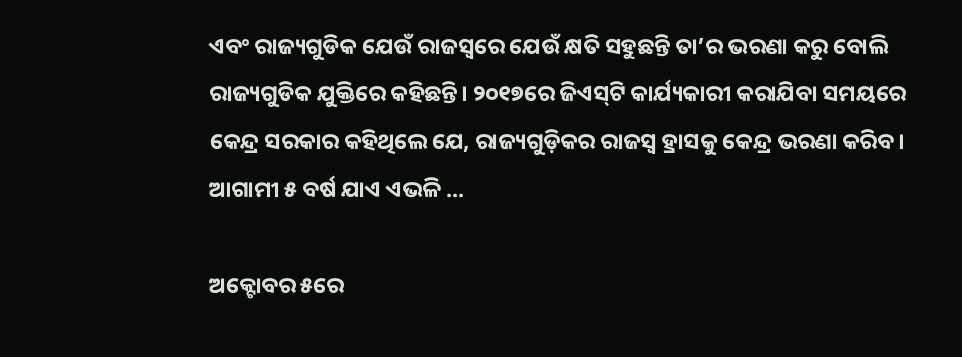ଏବଂ ରାଜ୍ୟଗୁଡିକ ଯେଉଁ ରାଜସ୍ବରେ ଯେଉଁ କ୍ଷତି ସହୁଛନ୍ତି ତା’ର ଭରଣା କରୁ ବୋଲି ରାଜ୍ୟଗୁଡିକ ଯୁକ୍ତିରେ କହିଛନ୍ତି। ୨୦୧୭ରେ ଜିଏସ୍‌ଟି କାର୍ଯ୍ୟକାରୀ କରାଯିବା ସମୟରେ କେନ୍ଦ୍ର ସରକାର କହିଥିଲେ ଯେ, ରାଜ୍ୟଗୁଡ଼ିକର ରାଜସ୍ବ ହ୍ରାସକୁ କେନ୍ଦ୍ର ଭରଣା କରିବ। ଆଗାମୀ ୫ ବର୍ଷ ଯାଏ ଏଭଳି ...

ଅକ୍ଟୋବର ୫ରେ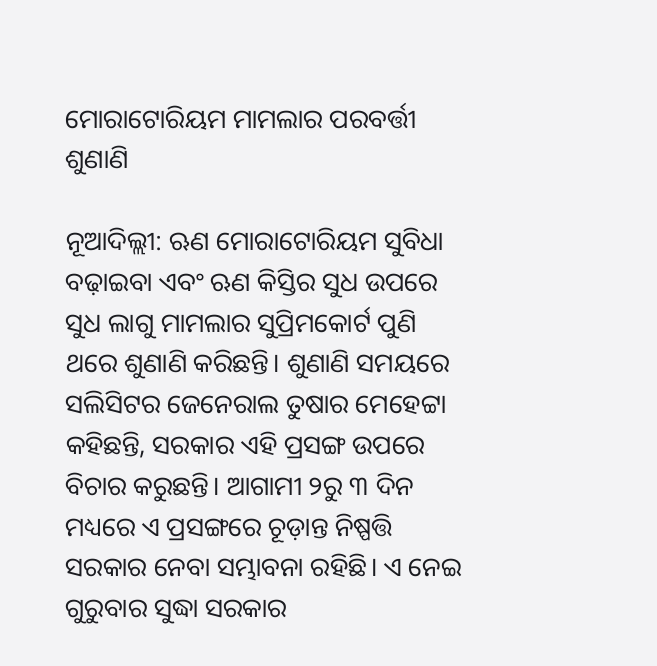ମୋରାଟୋରିୟମ ମାମଲାର ପରବର୍ତ୍ତୀ ଶୁଣାଣି

ନୂଆଦିଲ୍ଲୀ: ଋଣ ମୋରାଟୋରିୟମ ସୁବିଧା ବଢ଼ାଇବା ଏବଂ ଋଣ କିସ୍ତିର ସୁଧ ଉପରେ ସୁଧ ଲାଗୁ ମାମଲାର ସୁପ୍ରିମକୋର୍ଟ ପୁଣି ଥରେ ଶୁଣାଣି କରିଛନ୍ତି। ଶୁଣାଣି ସମୟରେ ସଲିସିଟର ଜେନେରାଲ ତୁଷାର ମେହେଟ୍ଟା କହିଛନ୍ତି, ସରକାର ଏହି ପ୍ରସଙ୍ଗ ଉପରେ ବିଚାର କରୁଛନ୍ତି। ଆଗାମୀ ୨ରୁ ୩ ଦିନ ମଧ୍ୟରେ ଏ ପ୍ରସଙ୍ଗରେ ଚୂଡ଼ାନ୍ତ ନିଷ୍ପତ୍ତି ସରକାର ନେବା ସମ୍ଭାବନା ରହିଛି। ଏ ନେଇ ଗୁରୁବାର ସୁଦ୍ଧା ସରକାର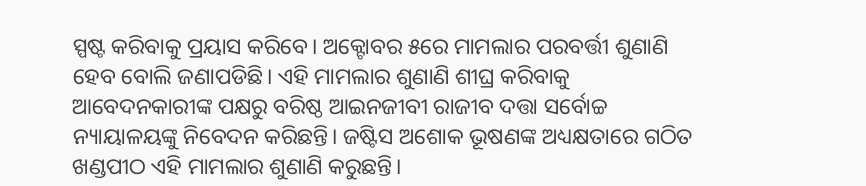ସ୍ପଷ୍ଟ କରିବାକୁ ପ୍ରୟାସ କରିବେ। ଅକ୍ଟୋବର ୫ରେ ମାମଲାର ପରବର୍ତ୍ତୀ ଶୁଣାଣି ହେବ ବୋଲି ଜଣାପଡିଛି। ଏହି ମାମଲାର ଶୁଣାଣି ଶୀଘ୍ର କରିବାକୁ ଆବେଦନକାରୀଙ୍କ ପକ୍ଷରୁ ବରିଷ୍ଠ ଆଇନଜୀବୀ ରାଜୀବ ଦତ୍ତା ସର୍ବୋଚ୍ଚ ନ୍ୟାୟାଳୟଙ୍କୁ ନିବେଦନ କରିଛନ୍ତି। ଜଷ୍ଟିସ ଅଶୋକ ଭୂଷଣଙ୍କ ଅଧ୍ୟକ୍ଷତାରେ ଗଠିତ ଖଣ୍ଡପୀଠ ଏହି ମାମଲାର ଶୁଣାଣି କରୁଛନ୍ତି।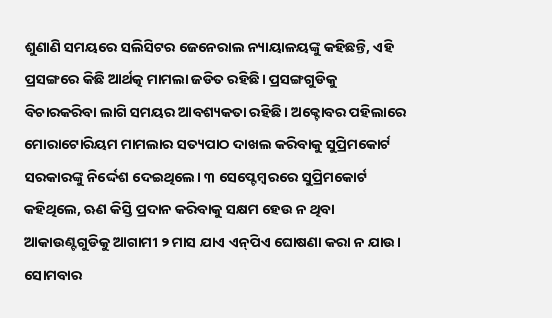ଶୁଣାଣି ସମୟରେ ସଲିସିଟର ଜେନେରାଲ ନ୍ୟାୟାଳୟଙ୍କୁ କହିଛନ୍ତି, ଏହି ପ୍ରସଙ୍ଗରେ କିଛି ଆର୍ଥତ୍କ ମାମଲା ଜଡିତ ରହିଛି। ପ୍ରସଙ୍ଗଗୁଡିକୁ ବିଚାରକରିବା ଲାଗି ସମୟର ଆବଶ୍ୟକତା ରହିଛି। ଅକ୍ଟୋବର ପହିଲାରେ ମୋରାଟୋରିୟମ ମାମଲାର ସତ୍ୟପାଠ ଦାଖଲ କରିବାକୁ ସୁପ୍ରିମକୋର୍ଟ ସରକାରଙ୍କୁ ନିର୍ଦ୍ଦେଶ ଦେଇଥିଲେ। ୩ ସେପ୍ଟେମ୍ବରରେ ସୁପ୍ରିମକୋର୍ଟ କହିଥିଲେ, ଋଣ କିସ୍ତି ପ୍ରଦାନ କରିବାକୁ ସକ୍ଷମ ହେଉ ନ ଥିବା ଆକାଉଣ୍ଟଗୁଡିକୁ ଆଗାମୀ ୨ ମାସ ଯାଏ ଏନ୍‌ପିଏ ଘୋଷଣା କରା ନ ଯାଉ। ସୋମବାର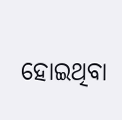ହୋଇଥିବା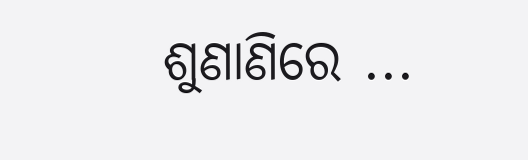ଶୁଣାଣିରେ ...